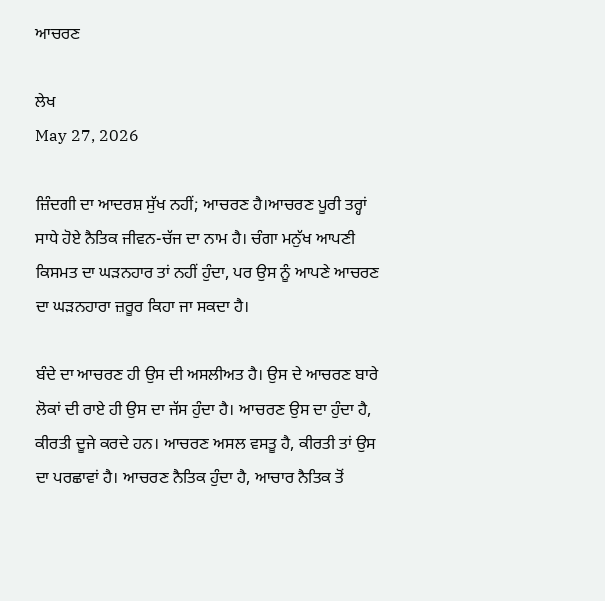ਆਚਰਣ

ਲੇਖ
May 27, 2026

ਜ਼ਿੰਦਗੀ ਦਾ ਆਦਰਸ਼ ਸੁੱਖ ਨਹੀਂ; ਆਚਰਣ ਹੈ।ਆਚਰਣ ਪੂਰੀ ਤਰ੍ਹਾਂ ਸਾਧੇ ਹੋਏ ਨੈਤਿਕ ਜੀਵਨ-ਚੱਜ ਦਾ ਨਾਮ ਹੈ। ਚੰਗਾ ਮਨੁੱਖ ਆਪਣੀ ਕਿਸਮਤ ਦਾ ਘੜਨਹਾਰ ਤਾਂ ਨਹੀਂ ਹੁੰਦਾ, ਪਰ ਉਸ ਨੂੰ ਆਪਣੇ ਆਚਰਣ ਦਾ ਘੜਨਹਾਰਾ ਜ਼ਰੂਰ ਕਿਹਾ ਜਾ ਸਕਦਾ ਹੈ।

ਬੰਦੇ ਦਾ ਆਚਰਣ ਹੀ ਉਸ ਦੀ ਅਸਲੀਅਤ ਹੈ। ਉਸ ਦੇ ਆਚਰਣ ਬਾਰੇ ਲੋਕਾਂ ਦੀ ਰਾਏ ਹੀ ਉਸ ਦਾ ਜੱਸ ਹੁੰਦਾ ਹੈ। ਆਚਰਣ ਉਸ ਦਾ ਹੁੰਦਾ ਹੈ, ਕੀਰਤੀ ਦੂਜੇ ਕਰਦੇ ਹਨ। ਆਚਰਣ ਅਸਲ ਵਸਤੂ ਹੈ, ਕੀਰਤੀ ਤਾਂ ਉਸ ਦਾ ਪਰਛਾਵਾਂ ਹੈ। ਆਚਰਣ ਨੈਤਿਕ ਹੁੰਦਾ ਹੈ, ਆਚਾਰ ਨੈਤਿਕ ਤੋਂ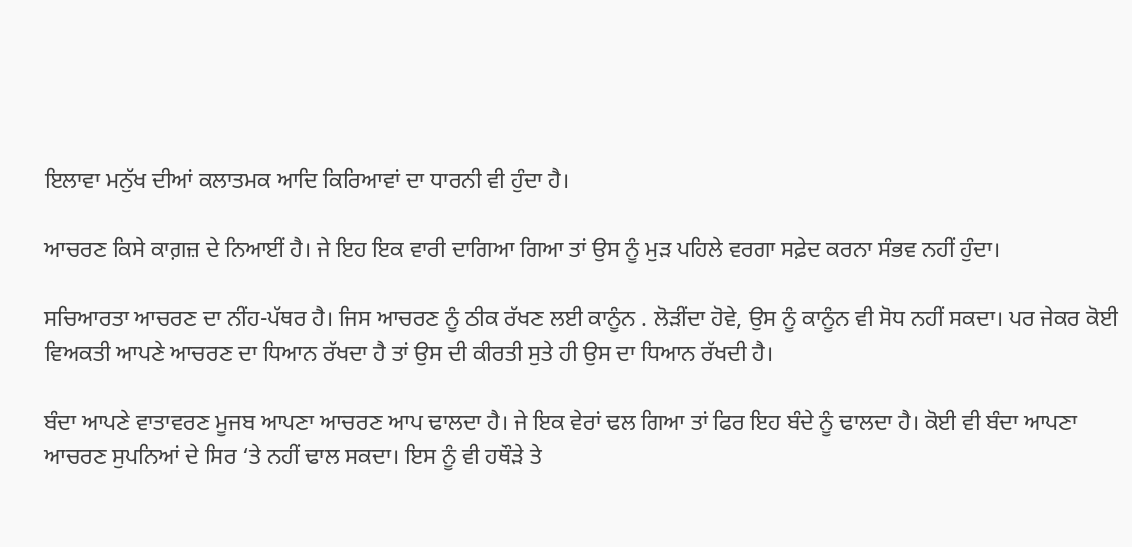ਇਲਾਵਾ ਮਨੁੱਖ ਦੀਆਂ ਕਲਾਤਮਕ ਆਦਿ ਕਿਰਿਆਵਾਂ ਦਾ ਧਾਰਨੀ ਵੀ ਹੁੰਦਾ ਹੈ।

ਆਚਰਣ ਕਿਸੇ ਕਾਗ਼ਜ਼ ਦੇ ਨਿਆਈਂ ਹੈ। ਜੇ ਇਹ ਇਕ ਵਾਰੀ ਦਾਗਿਆ ਗਿਆ ਤਾਂ ਉਸ ਨੂੰ ਮੁੜ ਪਹਿਲੇ ਵਰਗਾ ਸਫ਼ੇਦ ਕਰਨਾ ਸੰਭਵ ਨਹੀਂ ਹੁੰਦਾ।

ਸਚਿਆਰਤਾ ਆਚਰਣ ਦਾ ਨੀਂਹ-ਪੱਥਰ ਹੈ। ਜਿਸ ਆਚਰਣ ਨੂੰ ਠੀਕ ਰੱਖਣ ਲਈ ਕਾਨੂੰਨ . ਲੋੜੀਂਦਾ ਹੋਵੇ, ਉਸ ਨੂੰ ਕਾਨੂੰਨ ਵੀ ਸੋਧ ਨਹੀਂ ਸਕਦਾ। ਪਰ ਜੇਕਰ ਕੋਈ ਵਿਅਕਤੀ ਆਪਣੇ ਆਚਰਣ ਦਾ ਧਿਆਨ ਰੱਖਦਾ ਹੈ ਤਾਂ ਉਸ ਦੀ ਕੀਰਤੀ ਸੁਤੇ ਹੀ ਉਸ ਦਾ ਧਿਆਨ ਰੱਖਦੀ ਹੈ।

ਬੰਦਾ ਆਪਣੇ ਵਾਤਾਵਰਣ ਮੂਜਬ ਆਪਣਾ ਆਚਰਣ ਆਪ ਢਾਲਦਾ ਹੈ। ਜੇ ਇਕ ਵੇਰਾਂ ਢਲ ਗਿਆ ਤਾਂ ਫਿਰ ਇਹ ਬੰਦੇ ਨੂੰ ਢਾਲਦਾ ਹੈ। ਕੋਈ ਵੀ ਬੰਦਾ ਆਪਣਾ ਆਚਰਣ ਸੁਪਨਿਆਂ ਦੇ ਸਿਰ ‘ਤੇ ਨਹੀਂ ਢਾਲ ਸਕਦਾ। ਇਸ ਨੂੰ ਵੀ ਹਥੌੜੇ ਤੇ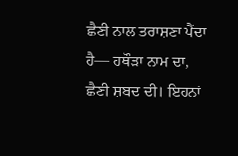ਛੈਣੀ ਨਾਲ ਤਰਾਸ਼ਣਾ ਪੈਂਦਾ ਹੈ— ਹਥੌੜਾ ਨਾਮ ਦਾ, ਛੈਣੀ ਸ਼ਬਦ ਦੀ। ਇਹਨਾਂ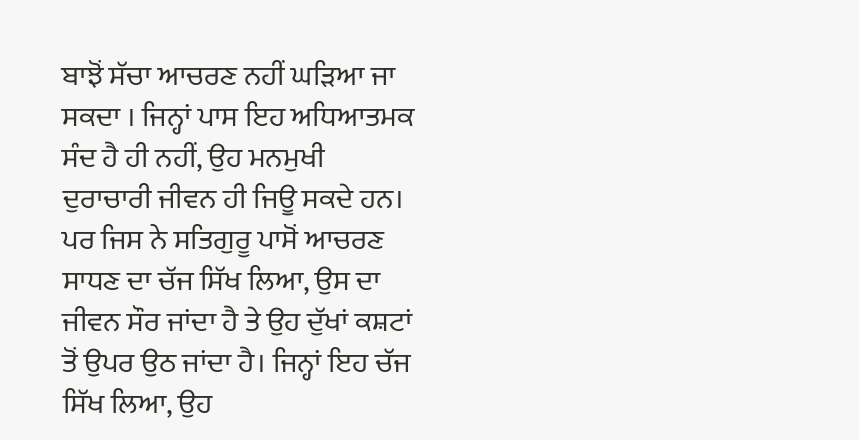ਬਾਝੋਂ ਸੱਚਾ ਆਚਰਣ ਨਹੀਂ ਘੜਿਆ ਜਾ ਸਕਦਾ । ਜਿਨ੍ਹਾਂ ਪਾਸ ਇਹ ਅਧਿਆਤਮਕ ਸੰਦ ਹੈ ਹੀ ਨਹੀਂ, ਉਹ ਮਨਮੁਖੀ ਦੁਰਾਚਾਰੀ ਜੀਵਨ ਹੀ ਜਿਊ ਸਕਦੇ ਹਨ। ਪਰ ਜਿਸ ਨੇ ਸਤਿਗੁਰੂ ਪਾਸੋਂ ਆਚਰਣ ਸਾਧਣ ਦਾ ਚੱਜ ਸਿੱਖ ਲਿਆ, ਉਸ ਦਾ ਜੀਵਨ ਸੌਰ ਜਾਂਦਾ ਹੈ ਤੇ ਉਹ ਦੁੱਖਾਂ ਕਸ਼ਟਾਂ ਤੋਂ ਉਪਰ ਉਠ ਜਾਂਦਾ ਹੈ। ਜਿਨ੍ਹਾਂ ਇਹ ਚੱਜ ਸਿੱਖ ਲਿਆ, ਉਹ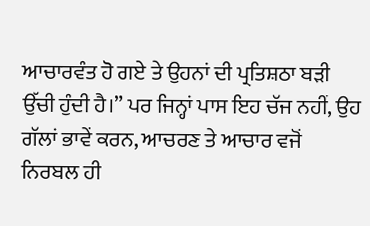ਆਚਾਰਵੰਤ ਹੋ ਗਏ ਤੇ ਉਹਨਾਂ ਦੀ ਪ੍ਰਤਿਸ਼ਠਾ ਬੜੀ ਉੱਚੀ ਹੁੰਦੀ ਹੈ।” ਪਰ ਜਿਨ੍ਹਾਂ ਪਾਸ ਇਹ ਚੱਜ ਨਹੀਂ, ਉਹ ਗੱਲਾਂ ਭਾਵੇਂ ਕਰਨ, ਆਚਰਣ ਤੇ ਆਚਾਰ ਵਜੋਂ ਨਿਰਬਲ ਹੀ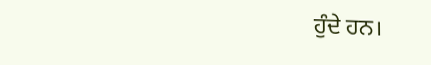ਹੁੰਦੇ ਹਨ।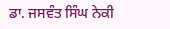ਡਾ. ਜਸਵੰਤ ਸਿੰਘ ਨੇਕੀ